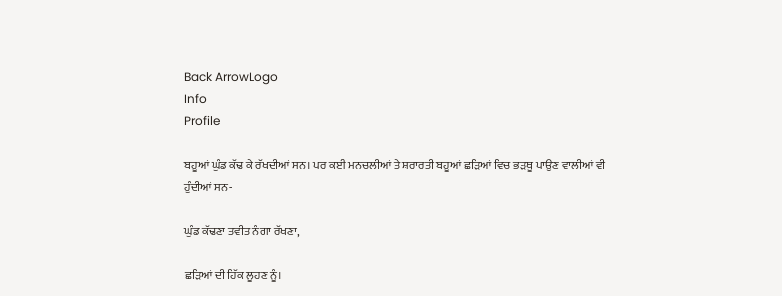Back ArrowLogo
Info
Profile

ਬਹੂਆਂ ਘੁੰਡ ਕੱਢ ਕੇ ਰੱਖਦੀਆਂ ਸਨ। ਪਰ ਕਈ ਮਨਚਲੀਆਂ ਤੇ ਸ਼ਰਾਰਤੀ ਬਹੂਆਂ ਛੜਿਆਂ ਵਿਚ ਭੜਥੂ ਪਾਉਣ ਵਾਲੀਆਂ ਵੀ ਹੁੰਦੀਆਂ ਸਨ-

ਘੁੰਡ ਕੱਢਣਾ ਤਵੀਤ ਨੰਗਾ ਰੱਖਣਾ,

ਛੜਿਆਂ ਦੀ ਹਿੱਕ ਲੂਹਣ ਨੂੰ।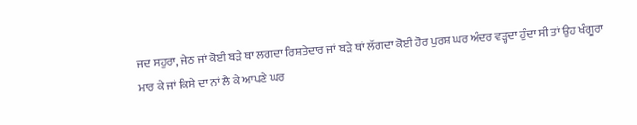ਜਦ ਸਹੁਰਾ, ਜੇਠ ਜਾਂ ਕੋਈ ਬੜੇ ਥਾ ਲਗਦਾ ਰਿਸ਼ਤੇਦਾਰ ਜਾਂ ਬੜੇ ਥਾਂ ਲੱਗਦਾ ਕੋਈ ਹੋਰ ਪੁਰਸ਼ ਘਰ ਅੰਦਰ ਵੜ੍ਹਦਾ ਹੁੰਦਾ ਸੀ ਤਾਂ ਉਹ ਖੰਗੂਰਾ ਮਾਰ ਕੇ ਜਾਂ ਕਿਸੇ ਦਾ ਨਾਂ ਲੈ ਕੇ ਆਪਣੇ ਘਰ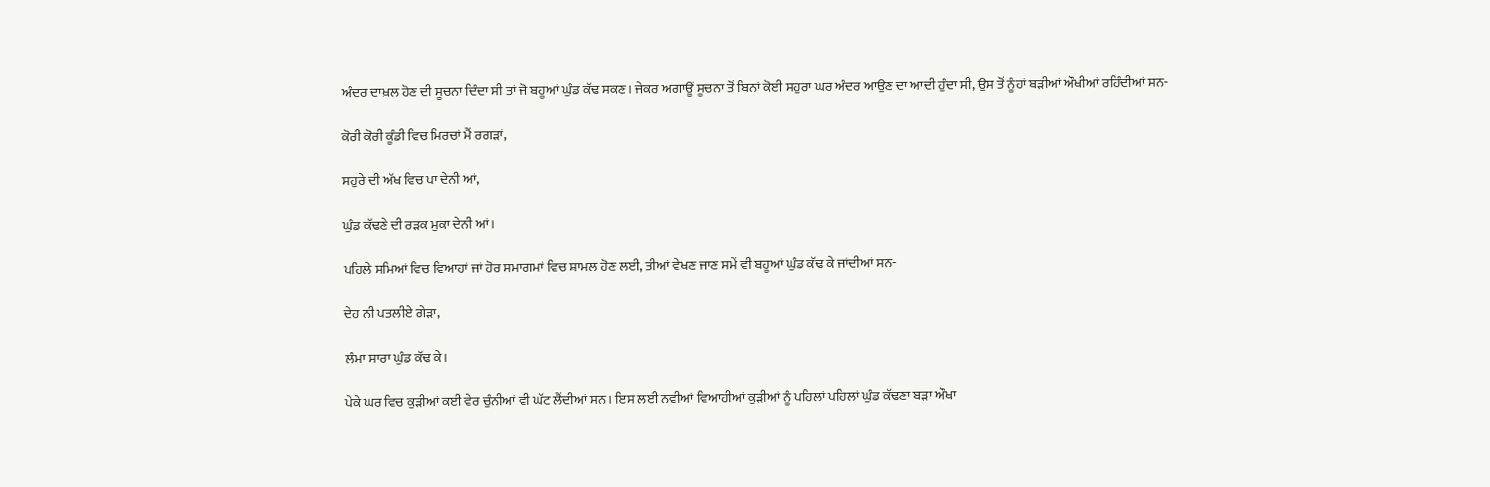ਅੰਦਰ ਦਾਖ਼ਲ ਹੋਣ ਦੀ ਸੂਚਨਾ ਦਿੰਦਾ ਸੀ ਤਾਂ ਜੋ ਬਹੂਆਂ ਘੁੰਡ ਕੱਢ ਸਕਣ। ਜੇਕਰ ਅਗਾਊਂ ਸੂਚਨਾ ਤੋਂ ਬਿਨਾਂ ਕੋਈ ਸਹੁਰਾ ਘਰ ਅੰਦਰ ਆਉਣ ਦਾ ਆਦੀ ਹੁੰਦਾ ਸੀ, ਉਸ ਤੋਂ ਨੂੰਹਾਂ ਬੜੀਆਂ ਔਖੀਆਂ ਰਹਿੰਦੀਆਂ ਸਨ-

ਕੋਰੀ ਕੋਰੀ ਕੂੰਡੀ ਵਿਚ ਮਿਰਚਾਂ ਮੈਂ ਰਗੜਾਂ,

ਸਹੁਰੇ ਦੀ ਅੱਖ ਵਿਚ ਪਾ ਦੇਨੀ ਆਂ,

ਘੁੰਡ ਕੱਢਣੇ ਦੀ ਰੜਕ ਮੁਕਾ ਦੇਨੀ ਆਂ।

ਪਹਿਲੇ ਸਮਿਆਂ ਵਿਚ ਵਿਆਹਾਂ ਜਾਂ ਹੋਰ ਸਮਾਗਮਾਂ ਵਿਚ ਸ਼ਾਮਲ ਹੋਣ ਲਈ, ਤੀਆਂ ਵੇਖਣ ਜਾਣ ਸਮੇਂ ਵੀ ਬਹੂਆਂ ਘੁੰਡ ਕੱਢ ਕੇ ਜਾਂਦੀਆਂ ਸਨ-

ਦੇਹ ਨੀ ਪਤਲੀਏ ਗੇੜਾ,

ਲੰਮਾ ਸਾਰਾ ਘੁੰਡ ਕੱਢ ਕੇ।

ਪੇਕੇ ਘਰ ਵਿਚ ਕੁੜੀਆਂ ਕਈ ਵੇਰ ਚੁੰਨੀਆਂ ਵੀ ਘੱਟ ਲੈਂਦੀਆਂ ਸਨ। ਇਸ ਲਈ ਨਵੀਆਂ ਵਿਆਹੀਆਂ ਕੁੜੀਆਂ ਨੂੰ ਪਹਿਲਾਂ ਪਹਿਲਾਂ ਘੁੰਡ ਕੱਢਣਾ ਬੜਾ ਔਖਾ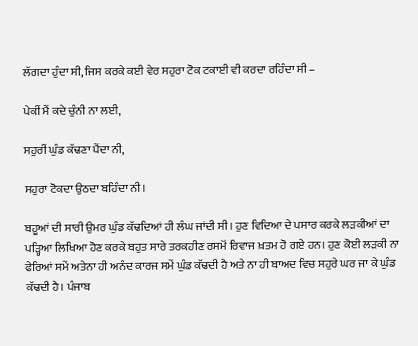ਲੱਗਦਾ ਹੁੰਦਾ ਸੀ, ਜਿਸ ਕਰਕੇ ਕਈ ਵੇਰ ਸਹੁਰਾ ਟੋਕ ਟਕਾਈ ਵੀ ਕਰਦਾ ਰਹਿੰਦਾ ਸੀ –

ਪੇਕੀਂ ਮੈਂ ਕਦੇ ਚੁੰਨੀ ਨਾ ਲਈ,

ਸਹੁਰੀਂ ਘੁੰਡ ਕੱਢਣਾ ਪੈਂਦਾ ਨੀ,

ਸਹੁਰਾ ਟੋਕਦਾ ਉਠਦਾ ਬਹਿੰਦਾ ਨੀ।

ਬਹੂਆਂ ਦੀ ਸਾਰੀ ਉਮਰ ਘੁੰਡ ਕੱਢਦਿਆਂ ਹੀ ਲੰਘ ਜਾਂਦੀ ਸੀ। ਹੁਣ ਵਿਦਿਆ ਦੇ ਪਸਾਰ ਕਰਕੇ ਲੜਕੀਆਂ ਦਾ ਪੜ੍ਹਿਆ ਲਿਖਿਆ ਹੋਣ ਕਰਕੇ ਬਹੁਤ ਸਾਰੇ ਤਰਕਹੀਣ ਰਸਮੋਂ ਰਿਵਾਜ ਖ਼ਤਮ ਹੋ ਗਏ ਹਨ। ਹੁਣ ਕੋਈ ਲੜਕੀ ਨਾ ਫੇਰਿਆਂ ਸਮੇਂ ਅਤੇਨਾ ਹੀ ਅਨੰਦ ਕਾਰਜ ਸਮੇਂ ਘੁੰਡ ਕੱਢਦੀ ਹੈ ਅਤੇ ਨਾ ਹੀ ਬਾਅਦ ਵਿਚ ਸਹੁਰੇ ਘਰ ਜਾ ਕੇ ਘੁੰਡ ਕੱਢਦੀ ਹੈ। ਪੰਜਾਬ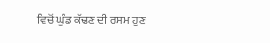ਵਿਚੋਂ ਘੁੰਡ ਕੱਢਣ ਦੀ ਰਸਮ ਹੁਣ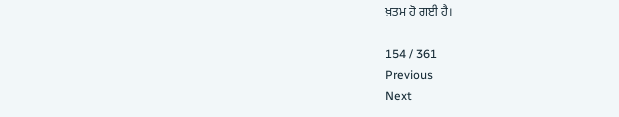ਖ਼ਤਮ ਹੋ ਗਈ ਹੈ।

154 / 361
Previous
Next